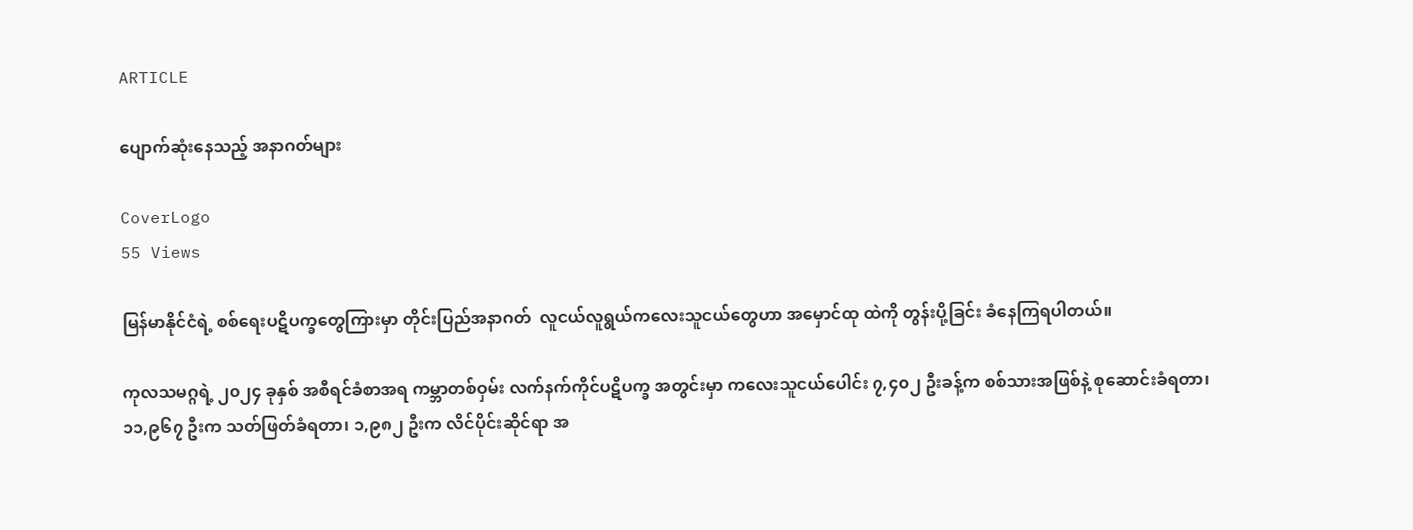ARTICLE

ပျောက်ဆုံးနေသည့် အနာဂတ်များ

CoverLogo
55 Views

မြန်မာနိုင်ငံရဲ့ စစ်ရေးပဋိပက္ခတွေကြားမှာ တိုင်းပြည်အနာဂတ်  လူငယ်လူရွယ်ကလေးသူငယ်တွေဟာ အမှောင်ထု ထဲကို တွန်းပို့ခြင်း ခံနေကြရပါတယ်။

ကုလသမဂ္ဂရဲ့ ၂၀၂၄ ခုနှစ် အစီရင်ခံစာအရ ကမ္ဘာတစ်ဝှမ်း လက်နက်ကိုင်ပဋိပက္ခ အတွင်းမှာ ကလေးသူငယ်ပေါင်း ၇,၄၀၂ ဦးခန့်က စစ်သားအဖြစ်နဲ့ စုဆောင်းခံရတာ၊ ၁၁,၉၆၇ ဦးက သတ်ဖြတ်ခံရတာ၊ ၁,၉၈၂ ဦးက လိင်ပိုင်းဆိုင်ရာ အ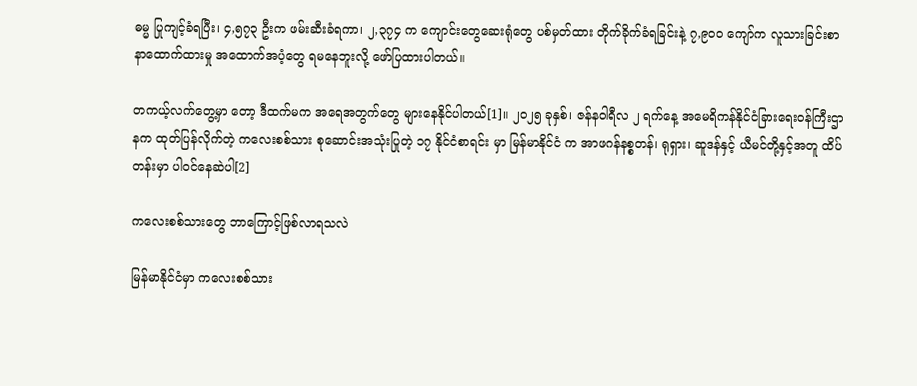ဓမ္မ ပြုကျင့်ခံရပြီး၊ ၄,၅၇၃ ဦးက ဖမ်းဆီးခံရကာ၊ ၂,၃၇၄ က ကျောင်းတွေဆေးရုံတွေ ပစ်မှတ်ထား တိုက်ခိုက်ခံရခြင်းနဲ့ ၇,၉၀၀ ကျော်က လူသားခြင်းစာနာထောက်ထားမှု အထောက်အပံ့တွေ ရမနေဘူးလို့ ဖော်ပြထားပါတယ်။

တကယ့်လက်တွေ့မှာ တော့ ဒီထက်မက အရေအတွက်တွေ များနေနိုင်ပါတယ်[1]။ ၂၀၂၅ ခုနှစ်၊ ဇန်နဝါရီလ ၂ ရက်နေ့ အမေရိကန်နိုင်ငံခြားရေးဝန်ကြီးဌာနက ထုတ်ပြန်လိုက်တဲ့ ကလေးစစ်သား စုဆောင်းအသုံးပြုတဲ့ ၁၇ နိုင်ငံစာရင်း မှာ မြန်မာနိုင်ငံ က အာဖဂန်နစ္စတန်၊ ရုရှား၊ ဆူဒန်နှင့် ယီမင်တို့နှင့်အတူ ထိပ်တန်းမှာ ပါဝင်နေဆဲပါ[2]

ကလေးစစ်သားတွေ ဘာကြောင့်ဖြစ်လာရသလဲ

မြန်မာနိုင်ငံမှာ ကလေးစစ်သား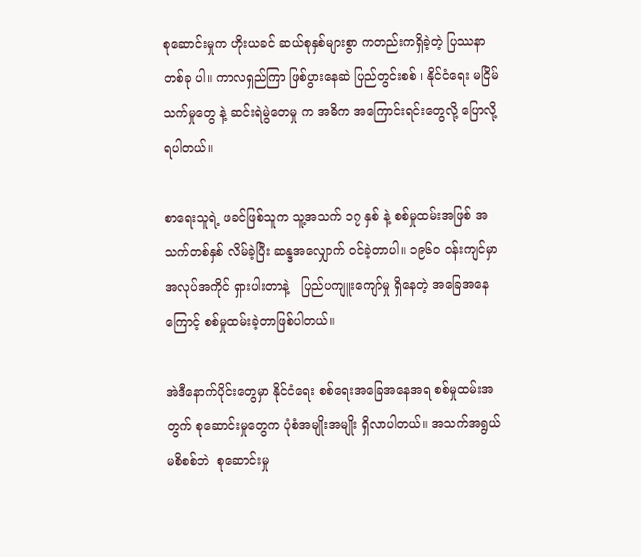စုဆောင်းမှုက ဟိုးယခင် ဆယ်စုနှစ်များစွာ ကတည်းကရှိခဲ့တဲ့ ပြဿနာတစ်ခု ပါ။ ကာလရှည်ကြာ ဖြစ်ပွားနေဆဲ ပြည်တွင်းစစ် ၊ နိုင်ငံရေး မငြိမ်သက်မှုတွေ နဲ့ ဆင်းရဲမွဲတေမှု က အဓိက အကြောင်းရင်းတွေလို့ ပြောလို့ရပါတယ်။

စာရေးသူရဲ့ ဖခင်ဖြစ်သူက သူ့အသက် ၁၇ နှစ် နဲ့ စစ်မှုထမ်းအဖြစ် အသက်တစ်နှစ် လိမ်ခဲ့ပြီး ဆန္ဒအလျှောက် ဝင်ခဲ့တာပါ။ ၁၉၆၀ ဝန်းကျင်မှာ အလုပ်အကိုင် ရှားပါးတာနဲ့   ပြည်ပကျူးကျော်မှု ရှိနေတဲ့ အခြေအနေကြောင့် စစ်မှုထမ်းခဲ့တာဖြစ်ပါတယ်။

အဲဒီနောက်ပိုင်းတွေမှာ နိုင်ငံရေး စစ်ရေးအခြေအနေအရ စစ်မှုထမ်းအတွက် စုဆောင်းမှုတွေက ပုံစံအမျိုးအမျိုး ရှိလာပါတယ်။ အသက်အရွယ် မစိစစ်ဘဲ  စုဆောင်းမှု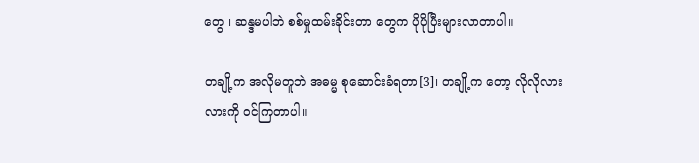တွေ ၊ ဆန္ဒမပါဘဲ စစ်မှုထမ်းခိုင်းတာ တွေက ပိုပိုပြီးများလာတာပါ။

တချို့က အလိုမတူဘဲ အဓမ္မ စုဆောင်းခံရတာ[3]၊ တချို့က တော့ လိုလိုလားလားကို ဝင်ကြတာပါ။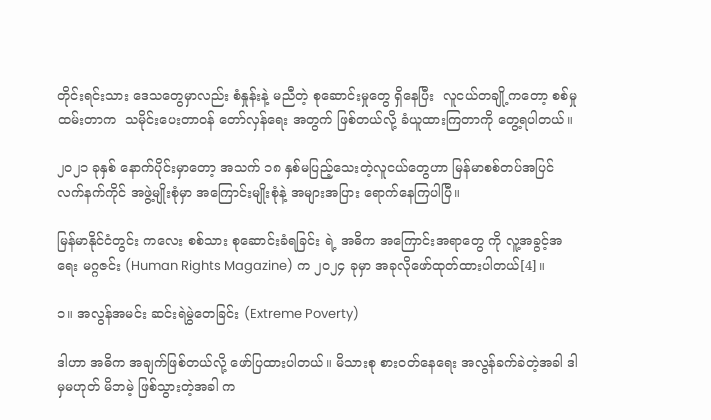တိုင်းရင်းသား ဒေသတွေမှာလည်း စံနှုန်းနဲ့ မညီတဲ့ စုဆောင်းမှုတွေ ရှိနေပြီး  လူငယ်တချို့ကတော့ စစ်မှုထမ်းတာက  သမိုင်းပေးတာဝန် တော်လှန်ရေး အတွက် ဖြစ်တယ်လို့ ခံယူထားကြတာကို တွေ့ရပါတယ်။

၂၀၂၁ ခုနှစ် နောက်ပိုင်းမှာတော့ အသက် ၁၈ နှစ်မပြည့်သေးတဲ့လူငယ်တွေဟာ မြန်မာစစ်တပ်အပြင် လက်နက်ကိုင် အဖွဲ့မျိုးစုံမှာ အကြောင်းမျိုးစုံနဲ့ အများအပြား ရောက်နေကြပါပြီ။

မြန်မာနိုင်ငံတွင်း ကလေး စစ်သား စုဆောင်းခံရခြင်း ရဲ့ အဓိက အကြောင်းအရာတွေ ကို လူ့အခွင့်အရေး မဂ္ဂဇင်း (Human Rights Magazine) က ၂၀၂၄ ခုမှာ အခုလိုဖော်ထုတ်ထားပါတယ်[4]။

၁။ အလွန်အမင်း ဆင်းရဲမွဲတေခြင်း (Extreme Poverty)

ဒါဟာ အဓိက အချက်ဖြစ်တယ်လို့ ဖော်ပြထားပါတယ်။ မိသားစု စားဝတ်နေရေး အလွန်ခက်ခဲတဲ့အခါ ဒါမှမဟုတ် မိဘမဲ့ ဖြစ်သွားတဲ့အခါ က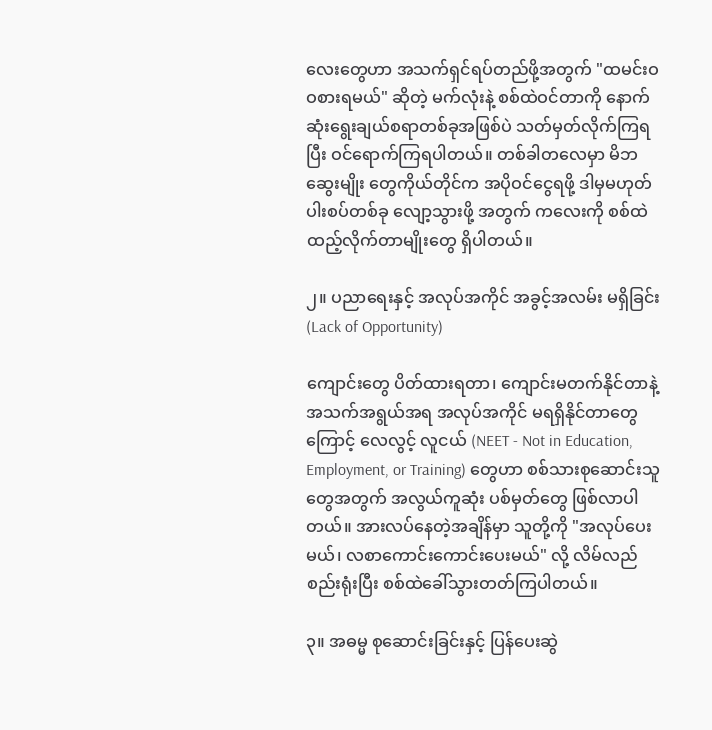လေးတွေဟာ အသက်ရှင်ရပ်တည်ဖို့အတွက် "ထမင်းဝဝစားရမယ်" ဆိုတဲ့ မက်လုံးနဲ့ စစ်ထဲဝင်တာကို နောက်ဆုံးရွေးချယ်စရာတစ်ခုအဖြစ်ပဲ သတ်မှတ်လိုက်ကြရပြီး ဝင်ရောက်ကြရပါတယ်။ တစ်ခါတလေမှာ မိဘဆွေးမျိုး တွေကိုယ်တိုင်က အပိုဝင်ငွေရဖို့ ဒါမှမဟုတ် ပါးစပ်တစ်ခု လျော့သွားဖို့ အတွက် ကလေးကို စစ်ထဲထည့်လိုက်တာမျိုးတွေ ရှိပါတယ်။

၂။ ပညာရေးနှင့် အလုပ်အကိုင် အခွင့်အလမ်း မရှိခြင်း(Lack of Opportunity)

ကျောင်းတွေ ပိတ်ထားရတာ၊ ကျောင်းမတက်နိုင်တာနဲ့ အသက်အရွယ်အရ အလုပ်အကိုင် မရရှိနိုင်တာတွေကြောင့် လေလွင့် လူငယ် (NEET - Not in Education, Employment, or Training) တွေဟာ စစ်သားစုဆောင်းသူတွေအတွက် အလွယ်ကူဆုံး ပစ်မှတ်တွေ ဖြစ်လာပါတယ်။ အားလပ်နေတဲ့အချိန်မှာ သူတို့ကို "အလုပ်ပေးမယ်၊ လစာကောင်းကောင်းပေးမယ်" လို့ လိမ်လည်စည်းရုံးပြီး စစ်ထဲခေါ်သွားတတ်ကြပါတယ်။

၃။ အဓမ္မ စုဆောင်းခြင်းနှင့် ပြန်ပေးဆွဲ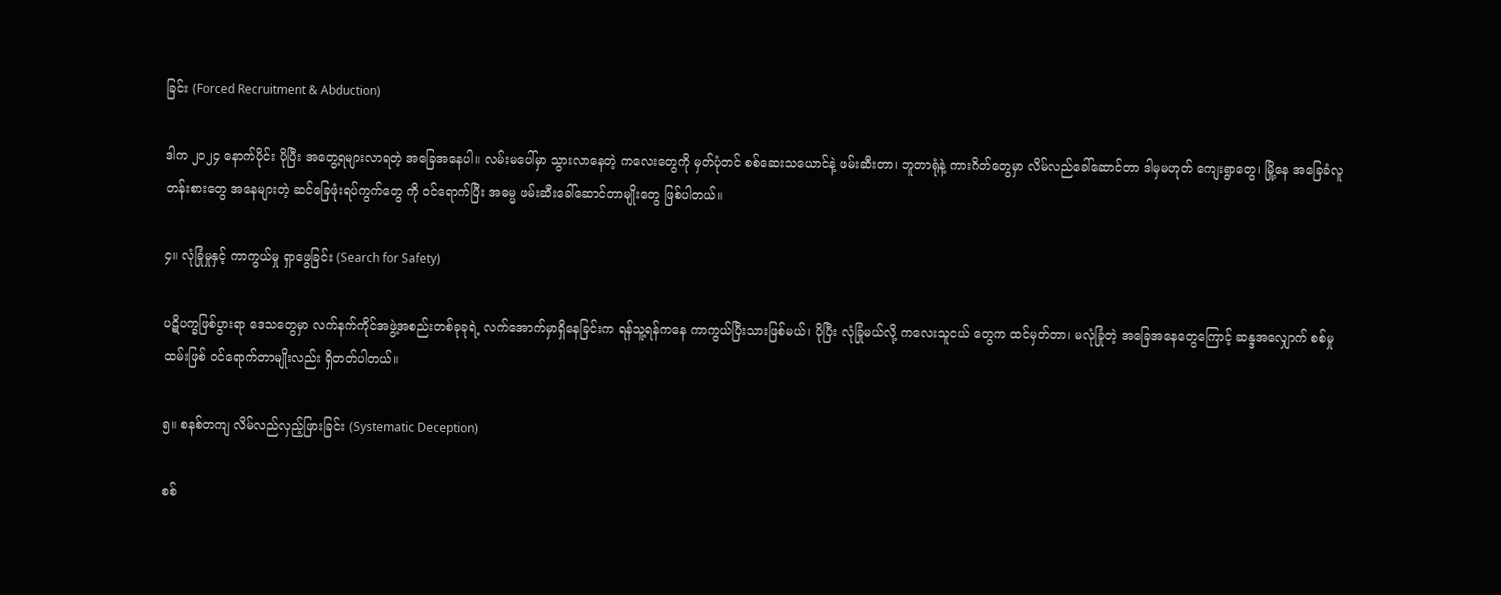ခြင်း (Forced Recruitment & Abduction)

ဒါက ၂၀၂၄ နောက်ပိုင်း ပိုပြီး အတွေ့ရများလာရတဲ့ အခြေအနေပါ။ လမ်းမပေါ်မှာ သွားလာနေတဲ့ ကလေးတွေကို မှတ်ပုံတင် စစ်ဆေးသယောင်နဲ့ ဖမ်းဆီးတာ၊ ဘူတာရုံနဲ့ ကားဂိတ်တွေမှာ လိမ်လည်ခေါ်ဆောင်တာ ဒါမှမဟုတ် ကျေးရွာတွေ၊ မြို့နေ အခြေခံလူတန်းစားတွေ အနေများတဲ့ ဆင်ခြေဖုံးရပ်ကွက်တွေ ကို ဝင်ရောက်ပြီး အဓမ္မ ဖမ်းဆီးခေါ်ဆောင်တာမျိုးတွေ ဖြစ်ပါတယ်။

၄။ လုံခြုံမှုနှင့် ကာကွယ်မှု ရှာဖွေခြင်း (Search for Safety)

ပဋိပက္ခဖြစ်ပွားရာ ဒေသတွေမှာ လက်နက်ကိုင်အဖွဲ့အစည်းတစ်ခုခုရဲ့ လက်အောက်မှာရှိနေခြင်းက ရန်သူ့ရန်ကနေ ကာကွယ်ပြီးသားဖြစ်မယ်၊ ပိုပြီး လုံခြုံမယ်လို့ ကလေးသူငယ် တွေက ထင်မှတ်တာ၊ မလုံခြုံတဲ့ အခြေအနေတွေကြောင့် ဆန္ဒအလျှောက် စစ်မှုထမ်းဖြစ် ဝင်ရောက်တာမျိုးလည်း ရှိတတ်ပါတယ်။

၅။ စနစ်တကျ လိမ်လည်လှည့်ဖြားခြင်း (Systematic Deception)

စစ်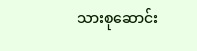သားစုဆောင်း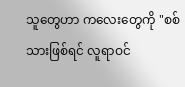သူတွေဟာ ကလေးတွေကို "စစ်သားဖြစ်ရင် လူရာဝင်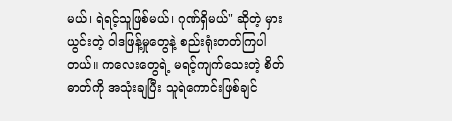မယ်၊ ရဲရင့်သူဖြစ်မယ်၊ ဂုဏ်ရှိမယ်" ဆိုတဲ့ မှားယွင်းတဲ့ ဝါဒဖြန့်မှုတွေနဲ့ စည်းရုံးတတ်ကြပါတယ်။ ကလေးတွေရဲ့ မရင့်ကျက်သေးတဲ့ စိတ်ဓာတ်ကို အသုံးချပြီး သူရဲကောင်းဖြစ်ချင်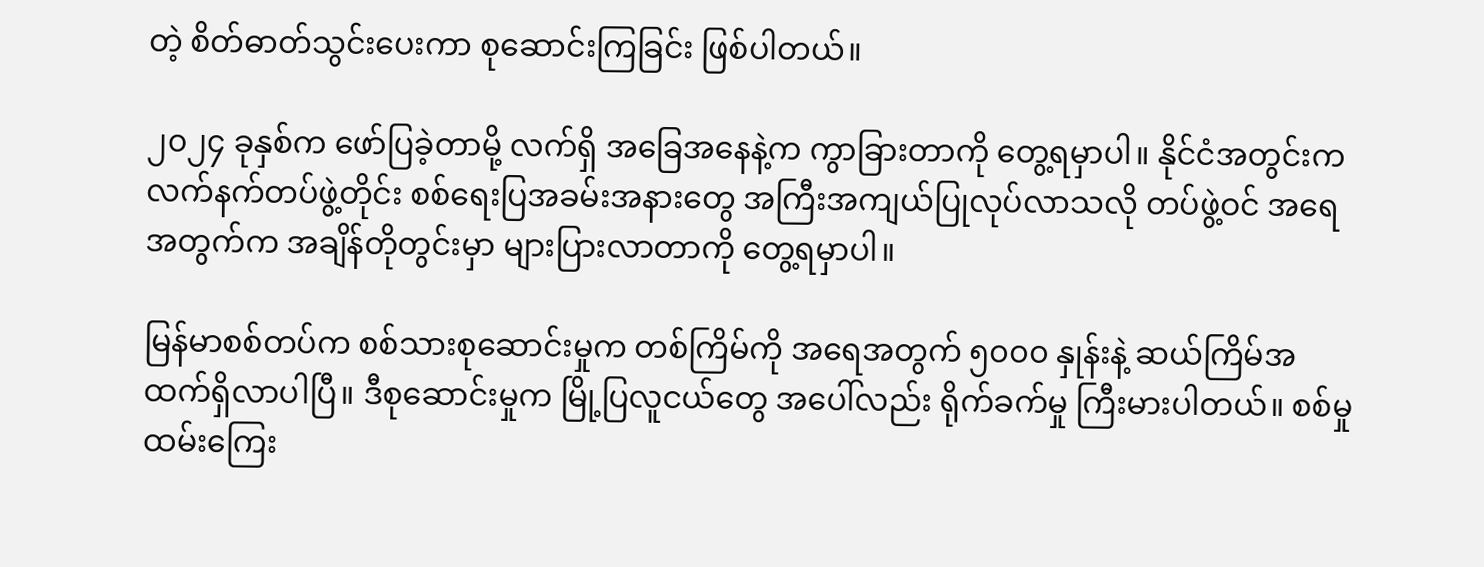တဲ့ စိတ်ဓာတ်သွင်းပေးကာ စုဆောင်းကြခြင်း ဖြစ်ပါတယ်။

၂၀၂၄ ခုနှစ်က ဖော်ပြခဲ့တာမို့ လက်ရှိ အခြေအနေနဲ့က ကွာခြားတာကို တွေ့ရမှာပါ။ နိုင်ငံအတွင်းက လက်နက်တပ်ဖွဲ့တိုင်း စစ်ရေးပြအခမ်းအနားတွေ အကြီးအကျယ်ပြုလုပ်လာသလို တပ်ဖွဲ့ဝင် အရေအတွက်က အချိန်တိုတွင်းမှာ များပြားလာတာကို တွေ့ရမှာပါ။

မြန်မာစစ်တပ်က စစ်သားစုဆောင်းမှုက တစ်ကြိမ်ကို အရေအတွက် ၅၀၀၀ နှုန်းနဲ့ ဆယ်ကြိမ်အထက်ရှိလာပါပြီ။ ဒီစုဆောင်းမှုက မြို့ပြလူငယ်တွေ အပေါ်လည်း ရိုက်ခက်မှု ကြီးမားပါတယ်။ စစ်မှုထမ်းကြေး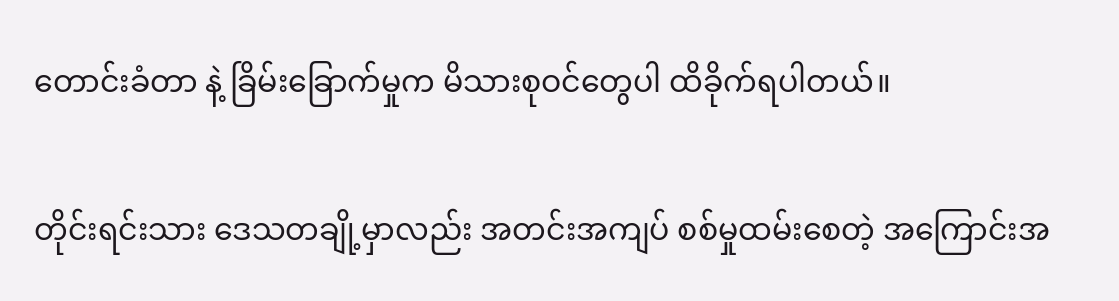တောင်းခံတာ နဲ့ ခြိမ်းခြောက်မှုက မိသားစုဝင်တွေပါ ထိခိုက်ရပါတယ်။

တိုင်းရင်းသား ဒေသတချို့မှာလည်း အတင်းအကျပ် စစ်မှုထမ်းစေတဲ့ အကြောင်းအ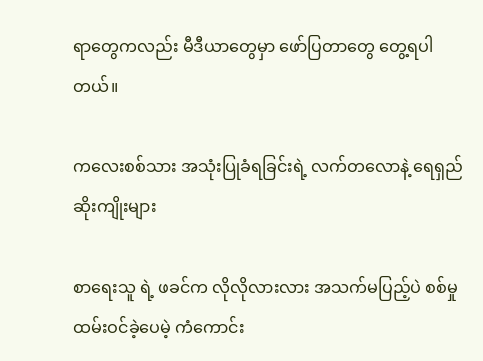ရာတွေကလည်း မီဒီယာတွေမှာ ဖော်ပြတာတွေ တွေ့ရပါတယ်။

ကလေးစစ်သား အသုံးပြုခံရခြင်းရဲ့ လက်တလောနဲ့ ရေရှည် ဆိုးကျိုးများ

စာရေးသူ ရဲ့ ဖခင်က လိုလိုလားလား အသက်မပြည့်ပဲ စစ်မှုထမ်းဝင်ခဲ့ပေမဲ့ ကံကောင်း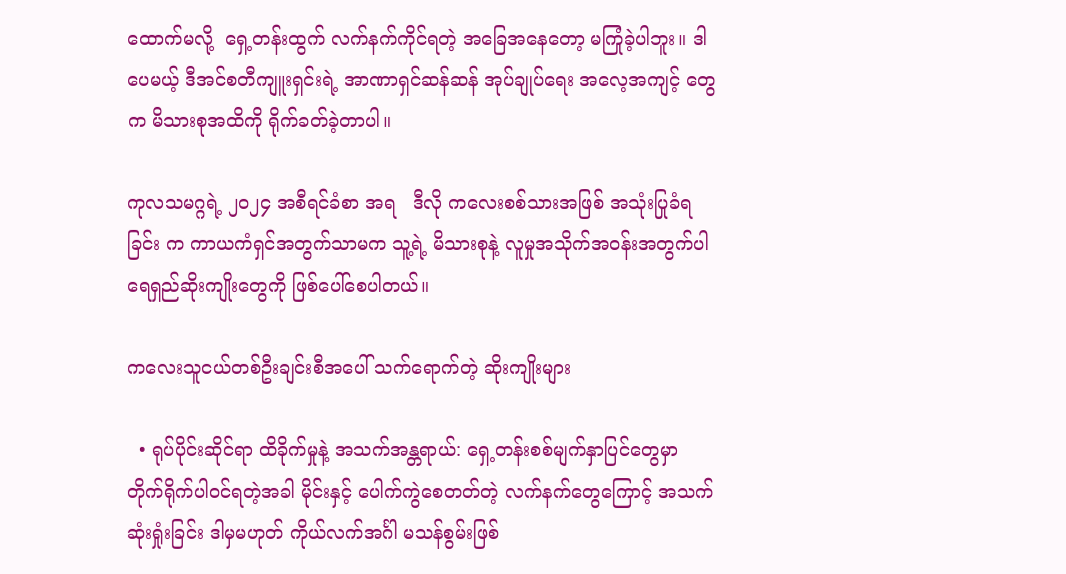ထောက်မလို့  ရှေ့တန်းထွက် လက်နက်ကိုင်ရတဲ့ အခြေအနေတော့ မကြုံခဲ့ပါဘူး။ ဒါပေမယ့် ဒီအင်စတီကျူးရှင်းရဲ့ အာဏာရှင်ဆန်ဆန် အုပ်ချုပ်ရေး အလေ့အကျင့် တွေက မိသားစုအထိကို ရိုက်ခတ်ခဲ့တာပါ။

ကုလသမဂ္ဂရဲ့ ၂၀၂၄ အစီရင်ခံစာ အရ   ဒီလို ကလေးစစ်သားအဖြစ် အသုံးပြုခံရခြင်း က ကာယကံရှင်အတွက်သာမက သူ့ရဲ့ မိသားစုနဲ့ လူမှုအသိုက်အဝန်းအတွက်ပါ ရေရှည်ဆိုးကျိုးတွေကို ဖြစ်ပေါ်စေပါတယ်။

ကလေးသူငယ်တစ်ဦးချင်းစီအပေါ် သက်ရောက်တဲ့ ဆိုးကျိုးများ

  • ရုပ်ပိုင်းဆိုင်ရာ ထိခိုက်မှုနဲ့ အသက်အန္တရာယ်: ရှေ့တန်းစစ်မျက်နှာပြင်တွေမှာ တိုက်ရိုက်ပါဝင်ရတဲ့အခါ မိုင်းနှင့် ပေါက်ကွဲစေတတ်တဲ့ လက်နက်တွေကြောင့် အသက်ဆုံးရှုံးခြင်း ဒါမှမဟုတ် ကိုယ်လက်အင်္ဂါ မသန်စွမ်းဖြစ်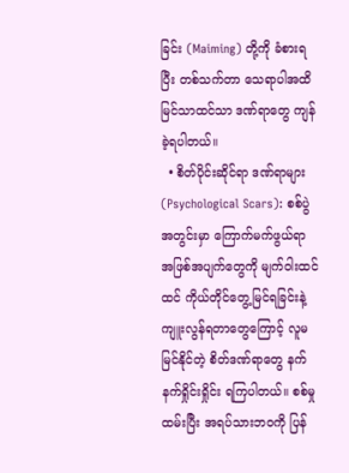ခြင်း (Maiming) တို့ကို ခံစားရပြီး တစ်သက်တာ သေရာပါအထိ မြင်သာထင်သာ ဒဏ်ရာတွေ ကျန်ခဲ့ရပါတယ်။
  • စိတ်ပိုင်းဆိုင်ရာ ဒဏ်ရာများ (Psychological Scars): စစ်ပွဲအတွင်းမှာ ကြောက်မက်ဖွယ်ရာ အဖြစ်အပျက်တွေကို မျက်ဝါးထင်ထင် ကိုယ်တိုင်တွေ့မြင်ရခြင်းနဲ့ ကျူးလွန်ရတာတွေကြောင့် လူမမြင်နိုင်တဲ့ စိတ်ဒဏ်ရာတွေ နက်နက်ရှိုင်းရှိုင်း ရကြပါတယ်။ စစ်မှုထမ်းပြီး အရပ်သားဘဝကို ပြန်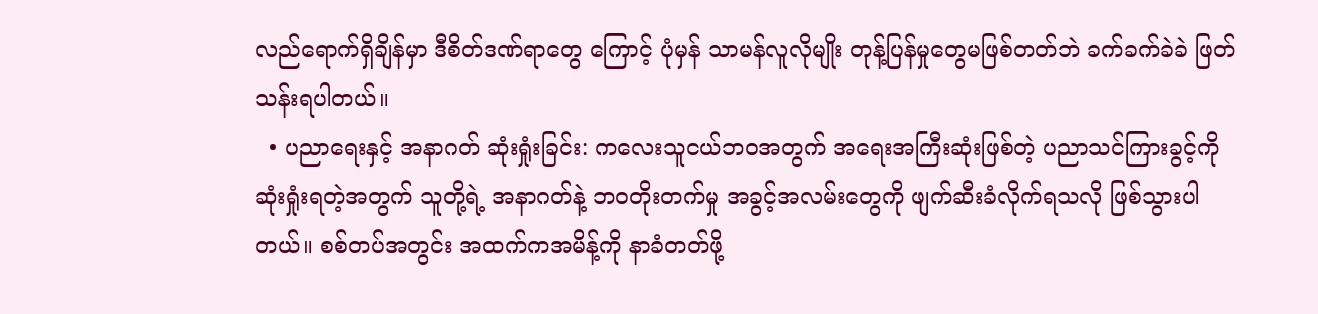လည်ရောက်ရှိချိန်မှာ ဒီစိတ်ဒဏ်ရာတွေ ကြောင့် ပုံမှန် သာမန်လူလိုမျိုး တုန့်ပြန်မှုတွေမဖြစ်တတ်ဘဲ ခက်ခက်ခဲခဲ ဖြတ်သန်းရပါတယ်။
  • ပညာရေးနှင့် အနာဂတ် ဆုံးရှုံးခြင်း: ကလေးသူငယ်ဘဝအတွက် အရေးအကြီးဆုံးဖြစ်တဲ့ ပညာသင်ကြားခွင့်ကို ဆုံးရှုံးရတဲ့အတွက် သူတို့ရဲ့ အနာဂတ်နဲ့ ဘဝတိုးတက်မှု အခွင့်အလမ်းတွေကို ဖျက်ဆီးခံလိုက်ရသလို ဖြစ်သွားပါ တယ်။ စစ်တပ်အတွင်း အထက်ကအမိန့်ကို နာခံတတ်ဖို့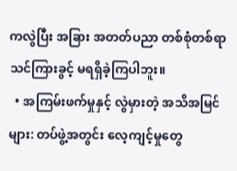ကလွဲပြီး အခြား အတတ်ပညာ တစ်စုံတစ်ရာ သင်ကြားခွင့် မရရှိခဲ့ကြပါဘူး။
  • အကြမ်းဖက်မှုနှင့် လွဲမှားတဲ့ အသိအမြင်များ: တပ်ဖွဲ့အတွင်း လေ့ကျင့်မှုတွေ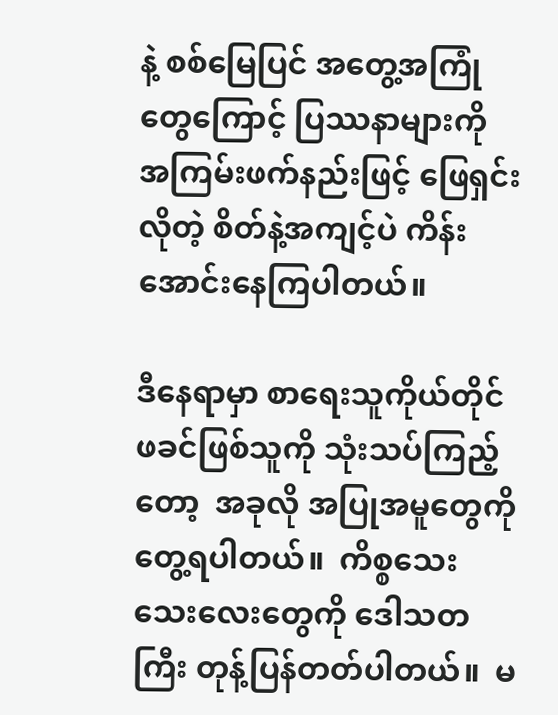နဲ့ စစ်မြေပြင် အတွေ့အကြုံ တွေကြောင့် ပြဿနာများကို အကြမ်းဖက်နည်းဖြင့် ဖြေရှင်းလိုတဲ့ စိတ်နဲ့အကျင့်ပဲ ကိန်းအောင်းနေကြပါတယ်။

ဒီနေရာမှာ စာရေးသူကိုယ်တိုင် ဖခင်ဖြစ်သူကို သုံးသပ်ကြည့်တော့  အခုလို အပြုအမူတွေကို တွေ့ရပါတယ်။  ကိစ္စသေးသေးလေးတွေကို ဒေါသတကြီး တုန့်ပြန်တတ်ပါတယ်။  မ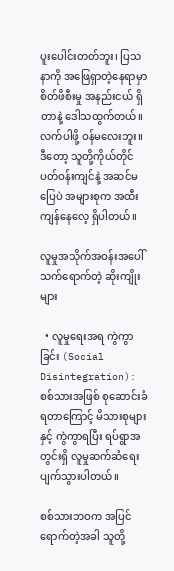ပူးပေါင်းတတ်ဘူး၊ ပြသနာကို အဖြေရှာတဲ့နေရာမှာ စိတ်ဖိစီးမှု အနည်းငယ် ရှိတာနဲ့ ဒေါသထွက်တယ်။ လက်ပါဖို့ ဝန်မလေးဘူး။ ဒီတော့ သူတို့ကိုယ်တိုင် ပတ်ဝန်းကျင်နဲ့ အဆင်မပြေပဲ အများစုက အထီးကျန်နေလေ့ ရှိပါတယ်။

လူမှုအသိုက်အဝန်းအပေါ် သက်ရောက်တဲ့ ဆိုးကျိုးများ

  • လူမှုရေးအရ ကွဲကွာခြင်း (Social Disintegration): စစ်သားအဖြစ် စုဆောင်းခံရတာကြောင့် မိသားစုများနှင့် ကွဲကွာရပြီး ရပ်ရွာအတွင်းရှိ လူမှုဆက်ဆံရေး ပျက်သွားပါတယ်။

စစ်သားဘဝက အပြင်ရောက်တဲ့အခါ သူတို့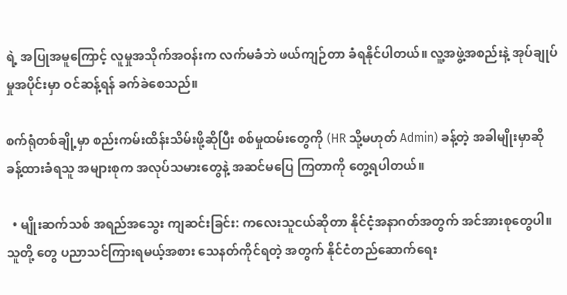ရဲ့ အပြုအမူကြောင့် လူမှုအသိုက်အဝန်းက လက်မခံဘဲ ဖယ်ကျဉ်တာ ခံရနိုင်ပါတယ်။ လူ့အဖွဲ့အစည်းနဲ့ အုပ်ချုပ်မှုအပိုင်းမှာ ဝင်ဆန့်ရန် ခက်ခဲစေသည်။

စက်ရုံတစ်ချို့မှာ စည်းကမ်းထိန်းသိမ်းဖို့ဆိုပြီး စစ်မှုထမ်းတွေကို (HR သို့မဟုတ် Admin) ခန့်တဲ့ အခါမျိုးမှာဆို ခန့်ထားခံရသူ အများစုက အလုပ်သမားတွေနဲ့ အဆင်မပြေ ကြတာကို တွေ့ရပါတယ်။

  • မျိုးဆက်သစ် အရည်အသွေး ကျဆင်းခြင်း: ကလေးသူငယ်ဆိုတာ နိုင်ငံ့အနာဂတ်အတွက် အင်အားစုတွေပါ။ သူတို့ တွေ ပညာသင်ကြားရမယ့်အစား သေနတ်ကိုင်ရတဲ့ အတွက် နိုင်ငံတည်ဆောက်ရေး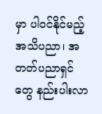မှာ ပါဝင်နိုင်မည့် အသိပညာ၊ အတတ်ပညာရှင်တွေ နည်းပါးလာ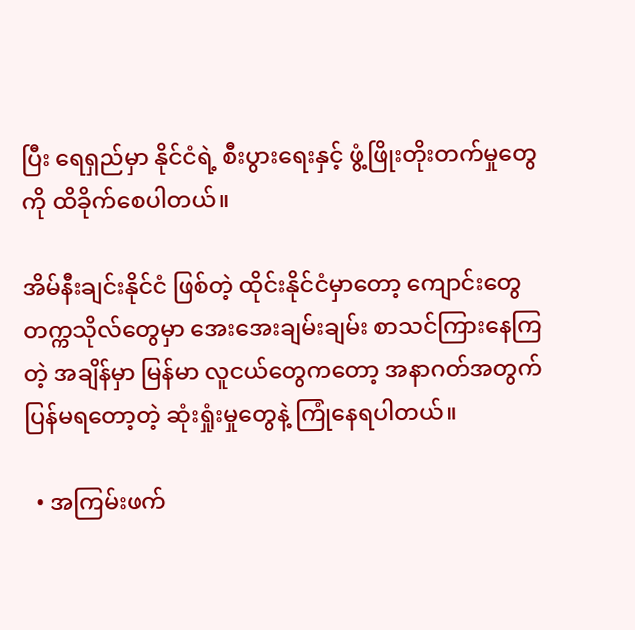ပြီး ရေရှည်မှာ နိုင်ငံရဲ့ စီးပွားရေးနှင့် ဖွံ့ဖြိုးတိုးတက်မှုတွေကို ထိခိုက်စေပါတယ်။

အိမ်နီးချင်းနိုင်ငံ ဖြစ်တဲ့ ထိုင်းနိုင်ငံမှာတော့ ကျောင်းတွေ တက္ကသိုလ်တွေမှာ အေးအေးချမ်းချမ်း စာသင်ကြားနေကြတဲ့ အချိန်မှာ မြန်မာ လူငယ်တွေကတော့ အနာဂတ်အတွက် ပြန်မရတော့တဲ့ ဆုံးရှုံးမှုတွေနဲ့ ကြုံနေရပါတယ်။

  • အကြမ်းဖက်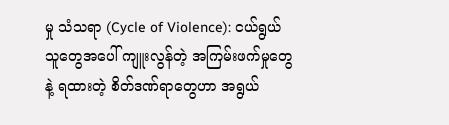မှု သံသရာ (Cycle of Violence): ငယ်ရွယ်သူတွေအပေါ် ကျူးလွန်တဲ့ အကြမ်းဖက်မှုတွေနဲ့ ရထားတဲ့ စိတ်ဒဏ်ရာတွေဟာ အရွယ်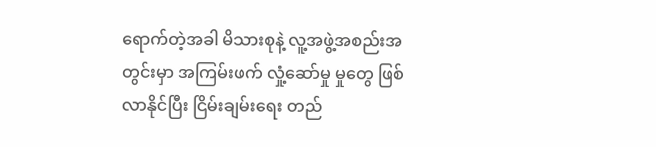ရောက်တဲ့အခါ မိသားစုနဲ့ လူ့အဖွဲ့အစည်းအတွင်းမှာ အကြမ်းဖက် လှုံ့ဆော်မှု မှုတွေ ဖြစ်လာနိုင်ပြီး ငြိမ်းချမ်းရေး တည်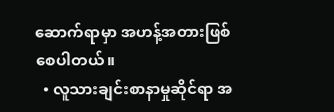ဆောက်ရာမှာ အဟန့်အတားဖြစ်စေပါတယ်။
  • လူသားချင်းစာနာမှုဆိုင်ရာ အ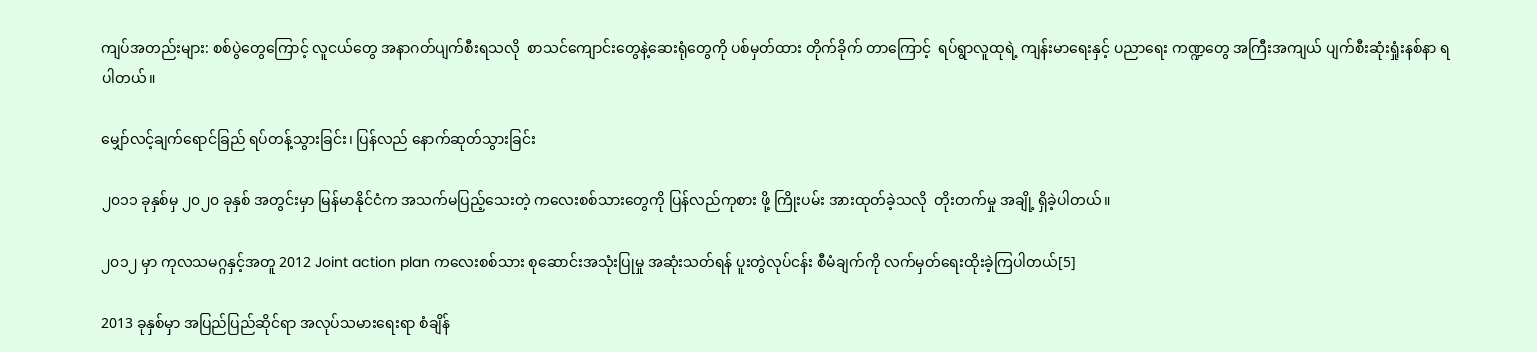ကျပ်အတည်းများ: စစ်ပွဲတွေကြောင့် လူငယ်တွေ အနာဂတ်ပျက်စီးရသလို  စာသင်ကျောင်းတွေနဲ့ဆေးရုံတွေကို ပစ်မှတ်ထား တိုက်ခိုက် တာကြောင့်  ရပ်ရွာလူထုရဲ့ ကျန်းမာရေးနှင့် ပညာရေး ကဏ္ဍတွေ အကြီးအကျယ် ပျက်စီးဆုံးရှုံးနစ်နာ ရပါတယ်။

မျှော်လင့်ချက်ရောင်ခြည် ရပ်တန့်သွားခြင်း၊ ပြန်လည် နောက်ဆုတ်သွားခြင်း

၂၀၁၁ ခုနှစ်မှ ၂၀၂၀ ခုနှစ် အတွင်းမှာ မြန်မာနိုင်ငံက အသက်မပြည့်သေးတဲ့ ကလေးစစ်သားတွေကို ပြန်လည်ကုစား ဖို့ ကြိုးပမ်း အားထုတ်ခဲ့သလို  တိုးတက်မှု အချို့ ရှိခဲ့ပါတယ်။

၂၀၁၂ မှာ ကုလသမဂ္ဂနှင့်အတူ 2012 Joint action plan ကလေးစစ်သား စုဆောင်းအသုံးပြုမှု အဆုံးသတ်ရန် ပူးတွဲလုပ်ငန်း စီမံချက်ကို လက်မှတ်ရေးထိုးခဲ့ကြပါတယ်[5]

2013 ခုနှစ်မှာ အပြည်ပြည်ဆိုင်ရာ အလုပ်သမားရေးရာ စံချိန်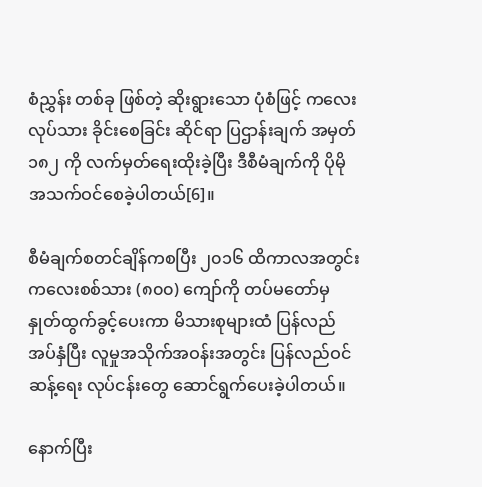စံညွှန်း တစ်ခု ဖြစ်တဲ့ ဆိုးရွားသော ပုံစံဖြင့် ကလေးလုပ်သား ခိုင်းစေခြင်း ဆိုင်ရာ ပြဌာန်းချက် အမှတ် ၁၈၂ ကို လက်မှတ်ရေးထိုးခဲ့ပြီး ဒီစီမံချက်ကို ပိုမို အသက်ဝင်စေခဲ့ပါတယ်[6]။

စီမံချက်စတင်ချိန်ကစပြီး ၂၀၁၆ ထိကာလအတွင်း ကလေးစစ်သား (၈၀၀) ကျော်ကို တပ်မတော်မှ နှုတ်ထွက်ခွင့်ပေးကာ မိသားစုများထံ ပြန်လည်အပ်နှံပြီး လူမှုအသိုက်အဝန်းအတွင်း ပြန်လည်ဝင်ဆန့်ရေး လုပ်ငန်းတွေ ဆောင်ရွက်ပေးခဲ့ပါတယ်။

နောက်ပြီး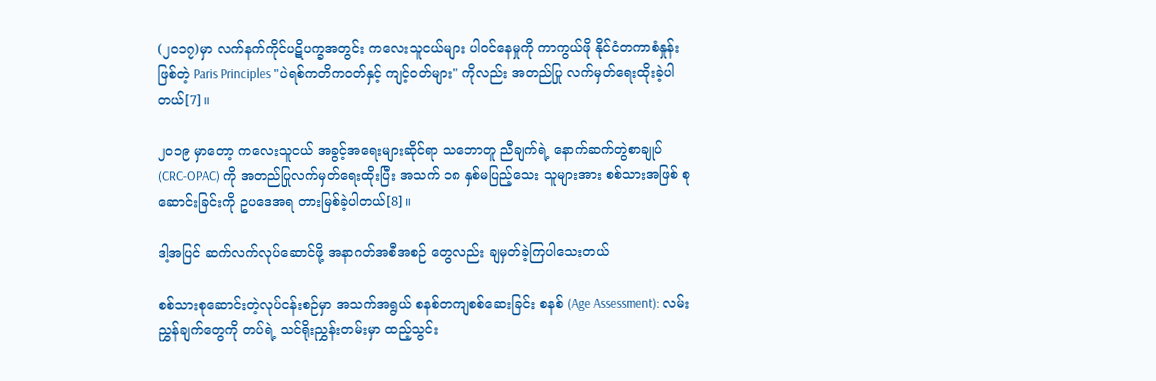(၂၀၁၇)မှာ လက်နက်ကိုင်ပဋိပက္ခအတွင်း ကလေးသူငယ်များ ပါဝင်နေမှုကို ကာကွယ်ဖို နိုင်ငံတကာစံနှုန်းဖြစ်တဲ့ Paris Principles "ပဲရစ်ကတိကဝတ်နှင့် ကျင့်ဝတ်များ" ကိုလည်း အတည်ပြု လက်မှတ်ရေးထိုးခဲ့ပါတယ်[7]။

၂၀၁၉ မှာတော့ ကလေးသူငယ် အခွင့်အရေးများဆိုင်ရာ သဘောတူ ညီချက်ရဲ့ နောက်ဆက်တွဲစာချုပ် (CRC-OPAC) ကို အတည်ပြုလက်မှတ်ရေးထိုးပြီး အသက် ၁၈ နှစ်မပြည့်သေး သူများအား စစ်သားအဖြစ် စုဆောင်းခြင်းကို ဥပဒေအရ တားမြစ်ခဲ့ပါတယ်[8]။

ဒါ့အပြင် ဆက်လက်လုပ်ဆောင်ဖို့ အနာဂတ်အစီအစဉ် တွေလည်း ချမှတ်ခဲ့ကြပါသေးတယ်

စစ်သားစုဆောင်းတဲ့လုပ်ငန်းစဉ်မှာ အသက်အရွယ် စနစ်တကျစစ်ဆေးခြင်း စနစ် (Age Assessment): လမ်းညွှန်ချက်တွေကို တပ်ရဲ့ သင်ရိုးညွှန်းတမ်းမှာ ထည့်သွင်း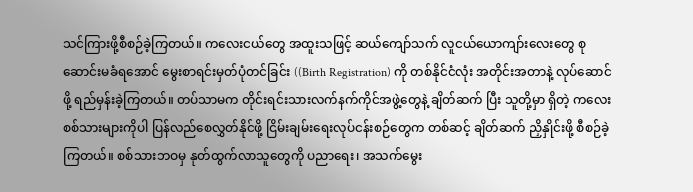သင်ကြားဖို့စီစဉ်ခဲ့ကြတယ်။ ကလေးငယ်တွေ အထူးသဖြင့် ဆယ်ကျော်သက် လူငယ်ယောကျာ်းလေးတွေ စုဆောင်းမခံရအောင် မွေးစာရင်းမှတ်ပုံတင်ခြင်း ((Birth Registration) ကို တစ်နိုင်ငံလုံး အတိုင်းအတာနဲ့ လုပ်ဆောင်ဖို့ ရည်မှန်းခဲ့ကြတယ်။ တပ်သာမက တိုင်းရင်းသားလက်နက်ကိုင်အဖွဲ့တွေနဲ့ ချိတ်ဆက် ပြီး သူတို့မှာ ရှိတဲ့ ကလေးစစ်သားများကိုပါ ပြန်လည်စေလွှတ်နိုင်ဖို့ ငြိမ်းချမ်းရေးလုပ်ငန်းစဉ်တွေက တစ်ဆင့် ချိတ်ဆက် ညှိနှိုင်းဖို့ စီစဉ်ခဲ့ကြတယ်။ စစ်သားဘဝမှ နုတ်ထွက်လာသူတွေကို ပညာရေး၊ အသက်မွေး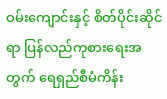ဝမ်းကျောင်းနှင့် စိတ်ပိုင်းဆိုင်ရာ ပြန်လည်ကုစားရေးအတွက် ရေရှည်စီမံကိန်း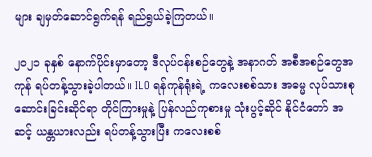များ ချမှတ်ဆောင်ရွက်ရန် ရည်ရွယ်ခဲ့ကြတယ်။

၂၀၂၁ ခုနှစ် နောက်ပိုင်းမှာတော့ ဒီလုပ်ငန်းစဉ်တွေနဲ့ အနာဂတ် အစီအစဉ်တွေအကုန် ရပ်တန့်သွားခဲ့ပါတယ်။ ILO ရန်ကုန်ရုံးရဲ့ ကလေးစစ်သား အဓမ္မ လုပ်သားစုဆောင်းခြင်းဆိုင်ရာ တိုင်ကြားမှုနဲ့ ပြန်လည်ကုစားမှု သုံးပွင့်ဆိုင် နိုင်ငံတော် အဆင့် ယန္တယားလည်း ရပ်တန့်သွားပြီး ကလေးစစ်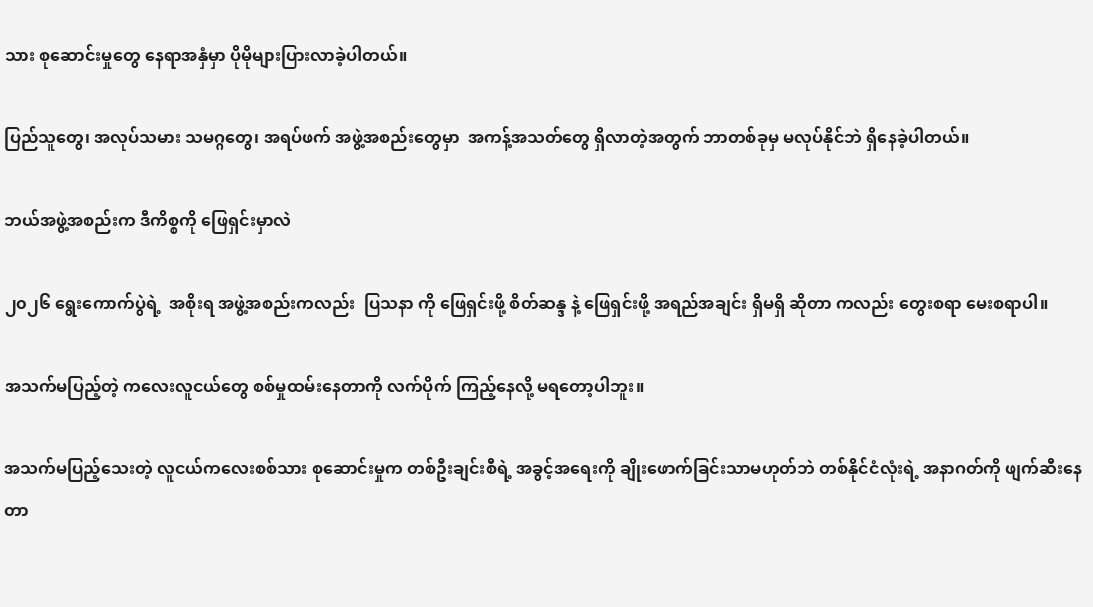သား စုဆောင်းမှုတွေ နေရာအနှံမှာ ပိုမိုများပြားလာခဲ့ပါတယ်။

ပြည်သူတွေ၊ အလုပ်သမား သမဂ္ဂတွေ၊ အရပ်ဖက် အဖွဲ့အစည်းတွေမှာ  အကန့်အသတ်တွေ ရှိလာတဲ့အတွက် ဘာတစ်ခုမှ မလုပ်နိုင်ဘဲ ရှိနေခဲ့ပါတယ်။

ဘယ်အဖွဲ့အစည်းက ဒီကိစ္စကို ဖြေရှင်းမှာလဲ

၂၀၂၆ ရွေးကောက်ပွဲရဲ့  အစိုးရ အဖွဲ့အစည်းကလည်း  ပြသနာ ကို ဖြေရှင်းဖို့ စိတ်ဆန္ဒ နဲ့ ဖြေရှင်းဖို့ အရည်အချင်း ရှိမရှိ ဆိုတာ ကလည်း တွေးစရာ မေးစရာပါ။

အသက်မပြည့်တဲ့ ကလေးလူငယ်တွေ စစ်မှုထမ်းနေတာကို လက်ပိုက် ကြည့်နေလို့ မရတော့ပါဘူး။

အသက်မပြည့်သေးတဲ့ လူငယ်ကလေးစစ်သား စုဆောင်းမှုက တစ်ဦးချင်းစီရဲ့ အခွင့်အရေးကို ချိုးဖောက်ခြင်းသာမဟုတ်ဘဲ တစ်နိုင်ငံလုံးရဲ့ အနာဂတ်ကို ဖျက်ဆီးနေတာ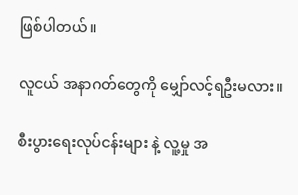ဖြစ်ပါတယ်။

လူငယ် အနာဂတ်တွေကို မျှော်လင့်ရဦးမလား။

စီးပွားရေးလုပ်ငန်းများ နဲ့ လူ့မှု အ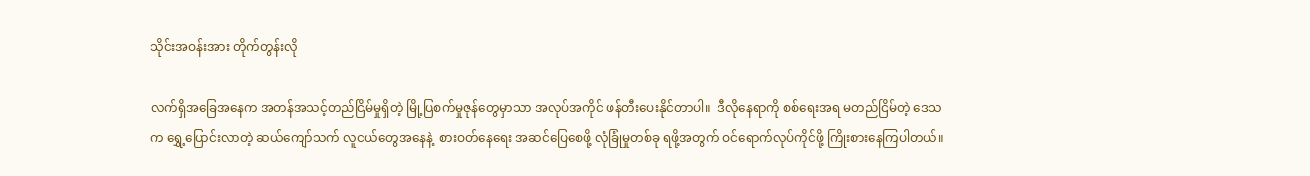သိုင်းအဝန်းအား တိုက်တွန်းလို

လက်ရှိအခြေအနေက အတန်အသင့်တည်ငြိမ်မှုရှိတဲ့ မြို့ပြစက်မှုဇုန်တွေမှာသာ အလုပ်အကိုင် ဖန်တီးပေးနိုင်တာပါ။  ဒီလိုနေရာကို စစ်ရေးအရ မတည်ငြိမ်တဲ့ ဒေသက ရွှေ့ပြောင်းလာတဲ့ ဆယ်ကျော်သက် လူငယ်တွေအနေနဲ့  စားဝတ်နေရေး အဆင်ပြေစေဖို့ လုံခြုံမှုတစ်ခု ရဖို့အတွက် ဝင်ရောက်လုပ်ကိုင်ဖို့ ကြိုးစားနေကြပါတယ်။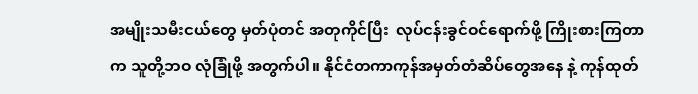အမျိုးသမီးငယ်တွေ မှတ်ပုံတင် အတုကိုင်ပြီး  လုပ်ငန်းခွင်ဝင်ရောက်ဖို့ ကြိုးစားကြတာက သူတို့ဘဝ လုံခြုံဖို့ အတွက်ပါ။ နိုင်ငံတကာကုန်အမှတ်တံဆိပ်တွေအနေ နဲ့ ကုန်ထုတ်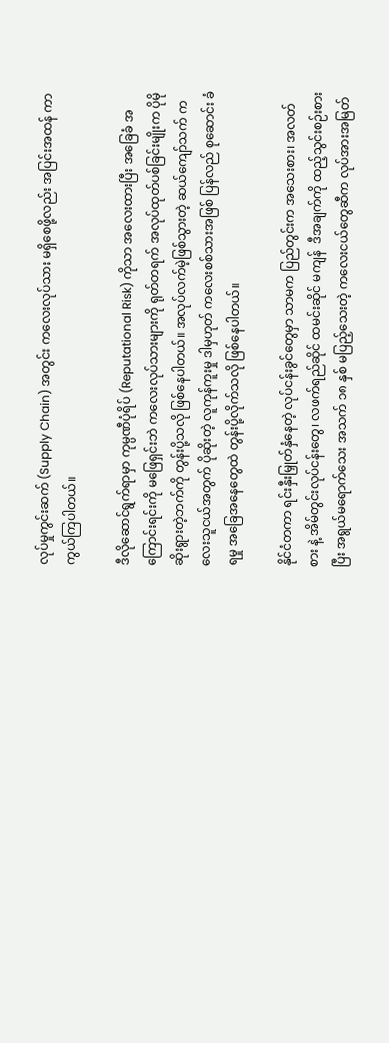လုပ်မှုကွင်းဆက် (Supply Chain) အတွင်း ကလေးလုပ်သား မရှိစေဖို့လည်း အပြင်းအထန် ကာကွယ်ကြပါတယ်။

ဒီလိုဆောင်ရွက်ရာမှာ ကုမ္ပဏီပုံရိပ် (Reputational Risk) ကိုသာ အလေးထားပြီး အခြေခံ အကြောင်းရင်းကို မဖြေရှင်းဘဲ ကလေးလုပ်သားများကို ရုတ်တရက် အလုပ်ထုတ်ပစ်ခြင်းမျိုးက ပိုမို ဆိုးရွားတဲ့ဘက်ကို တွန်းပို့သလို ဖြစ်နေပါတယ်။ အလုပ်လက်မဲ့ဖြစ်သွားတဲ့ ဆယ်ကျော်သက် ကလေးသူငယ်အတွက် ပိုဆိုးတဲ့ လူကုန်ကူးမှု ဒါမှဟုတ် ကလေးစစ်သားအဖြစ် ပြန်လည် စုဆောင်း ခံရမှု အခြေအနေတွေထဲ တွန်းပို့လိုက်သလို ဖြစ်နေပါတယ်။

နိုင်ငံတကာ ရင်းနှီးမြှုတ်နှံနေတဲ့ လုပ်ငန်းခွင်တွေမှာ သာမက ပြည်တွင်းက အသေးစား၊ အလတ်စား နဲ့ အိမ်တွင်းလုပ်ငန်းတွေ၊ လဖက်ရည်ဆိုင် ထမင်းဆိုင် မကျန်  ဒီအချက်ကို ထည့်သွင်းစဉ်းစားပြီး အရွယ်မရောက်သေး အသက် ၁၈ နှစ် မပြည့်သေးတဲ့ ကလေးငယ်တွေဆီက လုပ်အားအမြတ်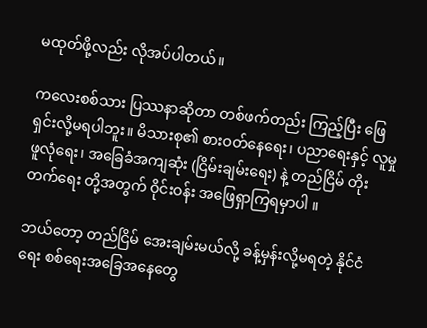မထုတ်ဖို့လည်း လိုအပ်ပါတယ်။

ကလေးစစ်သား ပြဿနာဆိုတာ တစ်ဖက်တည်း ကြည့်ပြီး ဖြေရှင်းလို့မရပါဘူး။ မိသားစု၏ စားဝတ်နေရေး၊ ပညာရေးနှင့် လူမှုဖူလုံရေး၊ အခြေခံအကျဆုံး (ငြိမ်းချမ်းရေး) နဲ့ တည်ငြိမ် တိုးတက်ရေး တို့အတွက် ဝိုင်းဝန်း အဖြေရှာကြရမှာပါ ။

ဘယ်တော့ တည်ငြိမ် အေးချမ်းမယ်လို့ ခန့်မှန်းလို့မရတဲ့ နိုင်ငံရေး စစ်ရေးအခြေအနေတွေ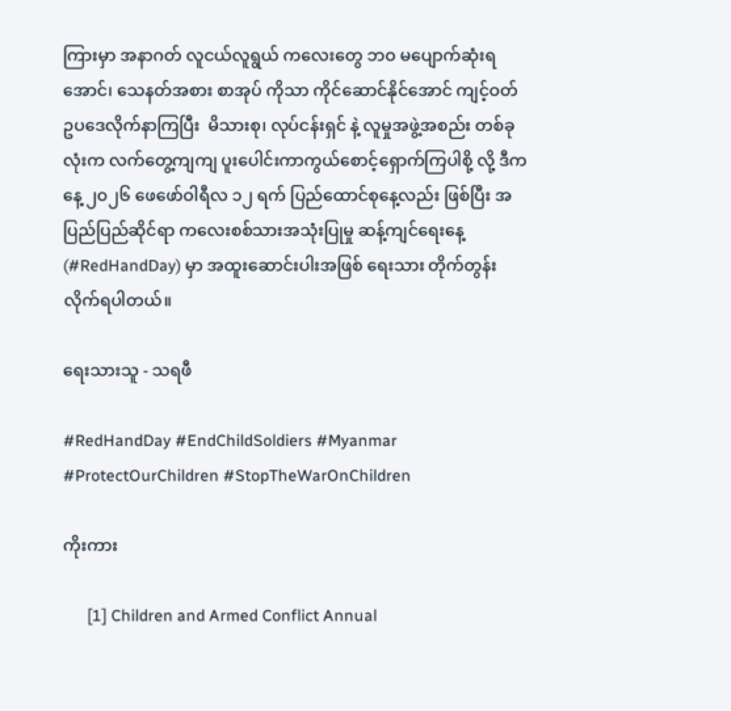ကြားမှာ အနာဂတ် လူငယ်လူရွယ် ကလေးတွေ ဘဝ မပျောက်ဆုံးရအောင်၊ သေနတ်အစား စာအုပ် ကိုသာ ကိုင်ဆောင်နိုင်အောင် ကျင့်ဝတ် ဥပဒေလိုက်နာကြပြီး  မိသားစု၊ လုပ်ငန်းရှင် နဲ့ လူမှုအဖွဲ့အစည်း တစ်ခုလုံးက လက်တွေ့ကျကျ ပူး‌ပေါင်းကာကွယ်စောင့်ရှောက်ကြပါစို့ လို့ ဒီကနေ့ ၂၀၂၆ ဖေဖော်ဝါရီလ ၁၂ ရက် ပြည်ထောင်စုနေ့လည်း ဖြစ်ပြီး အပြည်ပြည်ဆိုင်ရာ ကလေးစစ်သားအသုံးပြုမှု ဆန့်ကျင်ရေးနေ့ (#RedHandDay) မှာ အထူးဆောင်းပါးအဖြစ် ရေးသား တိုက်တွန်းလိုက်ရပါတယ်။

ရေးသားသူ - သရဖီ

#RedHandDay #EndChildSoldiers #Myanmar #ProtectOurChildren #StopTheWarOnChildren

ကိုးကား

      [1] Children and Armed Conflict Annual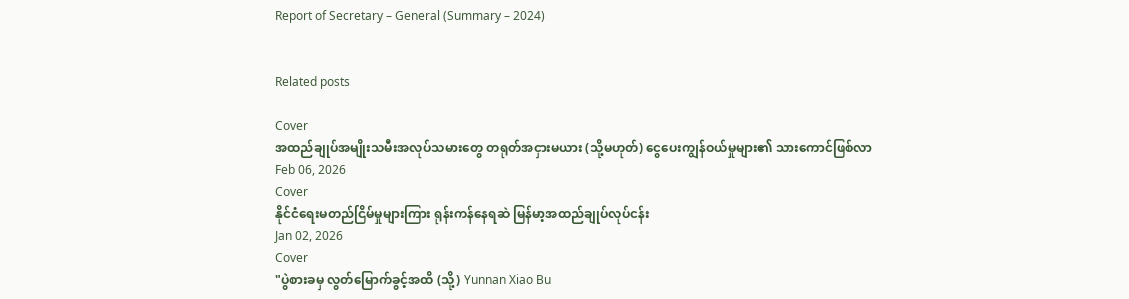Report of Secretary – General (Summary – 2024)


Related posts

Cover
အထည်ချုပ်အမျိုးသမီးအလုပ်သမားတွေ တရုတ်အငှားမယား (သို့မဟုတ်) ငွေပေးကျွန်ဝယ်မှုများ၏ သားကောင်ဖြစ်လာ
Feb 06, 2026
Cover
နိုင်ငံရေးမတည်ငြိမ်မှုများကြား ရုန်းကန်နေရဆဲ မြန်မာ့အထည်ချုပ်လုပ်ငန်း
Jan 02, 2026
Cover
"ပွဲစားခမှ လွတ်မြောက်ခွင့်အထိ (သို့) Yunnan Xiao Bu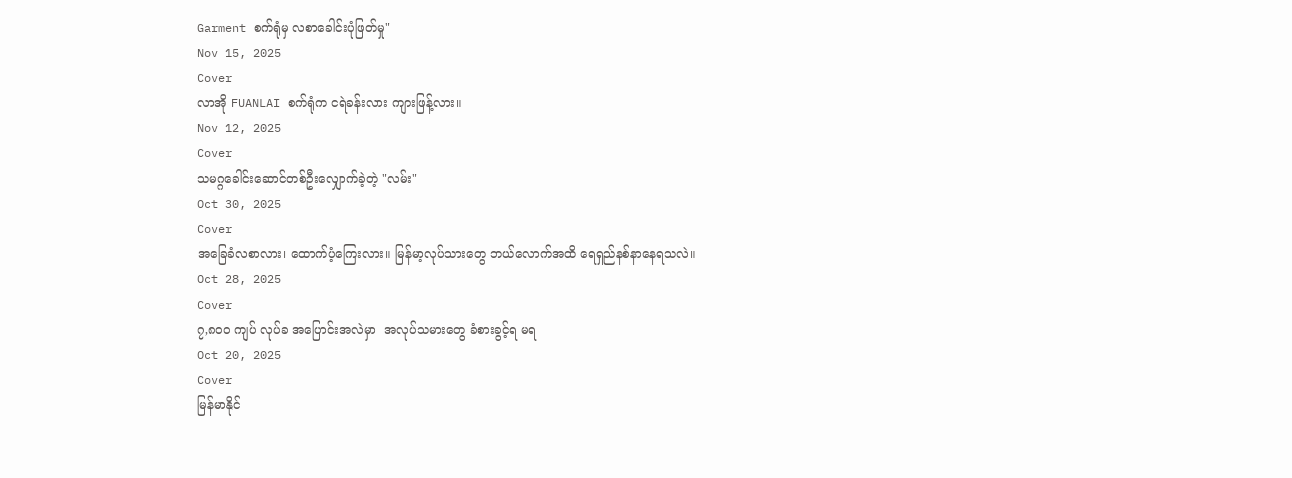Garment စက်ရုံမှ လစာခေါင်းပုံဖြတ်မှု"
Nov 15, 2025
Cover
လာအို FUANLAI စက်ရုံက ငရဲခန်းလား ကျားဖြန့်လား။
Nov 12, 2025
Cover
သမဂ္ဂခေါင်းဆောင်တစ်ဦးလျှောက်ခဲ့တဲ့ "လမ်း"
Oct 30, 2025
Cover
အခြေခံလစာလား၊ ထောက်ပံ့ကြေးလား။ မြန်မာ့လုပ်သားတွေ ဘယ်လောက်အထိ ရေရှည်နစ်နာနေရသလဲ။
Oct 28, 2025
Cover
၇,၈၀၀ ကျပ် လုပ်ခ အပြောင်းအလဲမှာ  အလုပ်သမားတွေ ခံစားခွင့်ရ မရ
Oct 20, 2025
Cover
မြန်မာနိုင်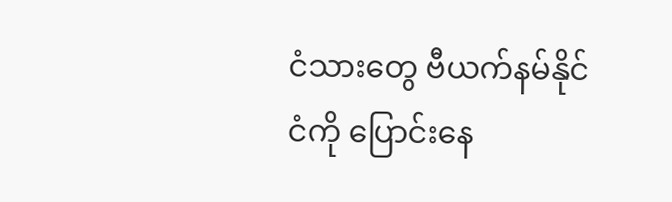ငံသားတွေ ဗီယက်နမ်နိုင်ငံကို ပြောင်းနေ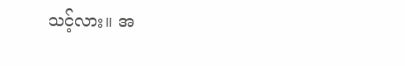သင့်လား။ အ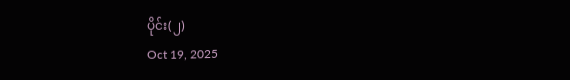ပိုင်း(၂)
Oct 19, 2025